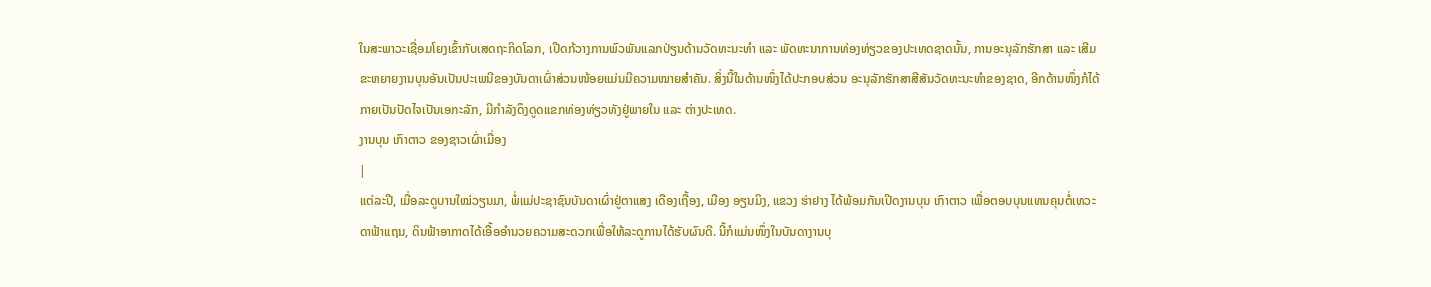ໃນສະພາວະເຊື່ອມໂຍງເຂົ້າກັບເສດຖະກິດໂລກ, ເປີດກ້ວາງການພົວພັນແລກປ່ຽນດ້ານວັດທະນະທຳ ແລະ ພັດທະນາການທ່ອງທ່ຽວຂອງປະເທດຊາດນັ້ນ, ການອະນຸລັກຮັກສາ ແລະ ເສີມຂະຫຍາຍງານບຸນອັນເປັນປະເພນີຂອງບັນດາເຜົ່າສ່ວນໜ້ອຍແມ່ນມີຄວາມໝາຍສຳຄັນ. ສິ່ງນີ້ໃນດ້ານໜຶ່ງໄດ້ປະກອບສ່ວນ ອະນຸລັກຮັກສາສີສັນວັດທະນະທຳຂອງຊາດ, ອີກດ້ານໜຶ່ງກໍໄດ້ກາຍເປັນປັດໄຈເປັນເອກະລັກ, ມີກຳລັງດຶງດູດແຂກທ່ອງທ່ຽວທັງຢູ່ພາຍໃນ ແລະ ຕ່າງປະເທດ.
ງານບຸນ ເກົາຕາວ ຂອງຊາວເຜົ່າເມື່ອງ
|
ແຕ່ລະປີ, ເມື່ອລະດູບານໃໝ່ວຽນມາ, ພໍ່ແມ່ປະຊາຊົນບັນດາເຜົ່າຢູ່ຕາແສງ ເດືອງເຖື້ອງ, ເມືອງ ອຽນມິງ, ແຂວງ ຮ່າຢາງ ໄດ້ພ້ອມກັນເປີດງານບຸນ ເກົາຕາວ ເພື່ອຕອບບຸນແທນຄຸນຕໍ່ເທວະດາຟ້າແຖນ, ດິນຟ້າອາກາດໄດ້ເອື້ອອຳນວຍຄວາມສະດວກເພື່ອໃຫ້ລະດູການໄດ້ຮັບຜົນດີ. ນີ້ກໍແມ່ນໜຶ່ງໃນບັນດາງານບຸ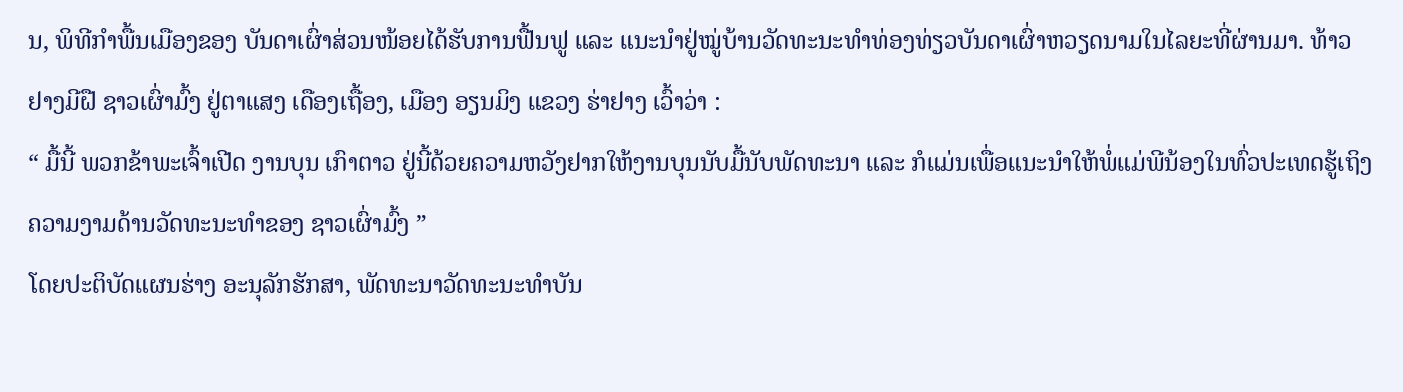ນ, ພິທີກຳພື້ນເມືອງຂອງ ບັນດາເຜົ່າສ່ວນໜ້ອຍໄດ້ຮັບການຟື້ນຟູ ແລະ ແນະນຳຢູ່ໝູ່ບ້ານວັດທະນະທຳທ່ອງທ່ຽວບັນດາເຜົ່າຫວຽດນາມໃນໄລຍະທີ່ຜ່ານມາ. ທ້າວ ຢາງມີຝື ຊາວເຜົ່າມົ້ງ ຢູ່ຕາແສງ ເດືອງເຖື້ອງ, ເມືອງ ອຽນມິງ ແຂວງ ຮ່າຢາງ ເວົ້າວ່າ :
“ ມື້ນີ້ ພວກຂ້າພະເຈົ້າເປີດ ງານບຸນ ເກົາຕາວ ຢູ່ນີ້ດ້ວຍຄວາມຫວັງຢາກໃຫ້ງານບຸນນັບມື້ນັບພັດທະນາ ແລະ ກໍແມ່ນເພື່ອແນະນຳໃຫ້ພໍ່ແມ່ພີນ້ອງໃນທົ່ວປະເທດຮູ້ເຖິງຄວາມງາມດ້ານວັດທະນະທຳຂອງ ຊາວເຜົ່າມົ້ງ ”
ໂດຍປະຕິບັດແຜນຮ່າງ ອະນຸລັກຮັກສາ, ພັດທະນາວັດທະນະທຳບັນ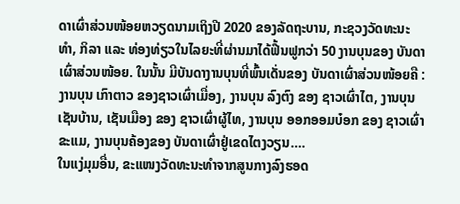ດາເຜົ່າສ່ວນໜ້ອຍຫວຽດນາມເຖິງປີ 2020 ຂອງລັດຖະບານ, ກະຊວງວັດທະນະທຳ, ກິລາ ແລະ ທ່ອງທ່ຽວໃນໄລຍະທີ່ຜ່ານມາໄດ້ຟື້ນຟູກວ່າ 50 ງານບຸນຂອງ ບັນດາເຜົ່າສ່ວນໜ້ອຍ. ໃນນັ້ນ ມີບັນດາງານບຸນທີ່ພົ້ນເດັ່ນຂອງ ບັນດາເຜົ່າສ່ວນໜ້ອຍຄື : ງານບຸນ ເກົາຕາວ ຂອງຊາວເຜົ່າເມື່ອງ, ງານບຸນ ລົງຕົງ ຂອງ ຊາວເຜົ່າໄຕ, ງານບຸນ ເຊັນບ້ານ, ເຊັນເມືອງ ຂອງ ຊາວເຜົ່າຜູ້ໄທ, ງານບຸນ ອອກອອມບ໋ອກ ຂອງ ຊາວເຜົ່າຂະແມ, ງານບຸນຄ້ອງຂອງ ບັນດາເຜົ່າຢູ່ເຂດໄຕງວຽນ….
ໃນແງ່ມຸມອື່ນ, ຂະແໜງວັດທະນະທຳຈາກສູນກາງລົງຮອດ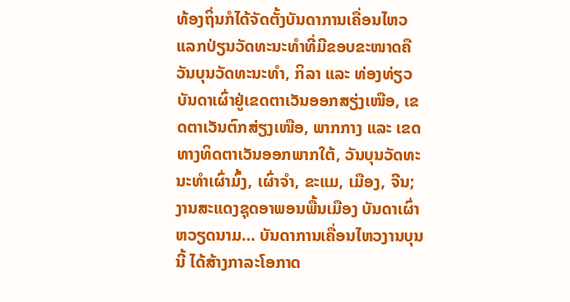ທ້ອງຖິ່ນກໍໄດ້ຈັດຕັ້ງບັນດາການເຄື່ອນໄຫວແລກປ່ຽນວັດທະນະທຳທີ່ມີຂອບຂະໜາດຄື ວັນບຸນວັດທະນະທຳ, ກິລາ ແລະ ທ່ອງທ່ຽວ ບັນດາເຜົ່າຢູ່ເຂດຕາເວັນອອກສຽ່ງເໜືອ, ເຂດຕາເວັນຕົກສ່ຽງເໜືອ, ພາກກາງ ແລະ ເຂດທາງທິດຕາເວັນອອກພາກໃຕ້, ວັນບຸນວັດທະນະທຳເຜົ່າມົ້ງ, ເຜົ່າຈຳ, ຂະແມ, ເມືອງ, ຈີນ; ງານສະແດງຊຸດອາພອນພື້ນເມືອງ ບັນດາເຜົ່າຫວຽດນາມ… ບັນດາການເຄື່ອນໄຫວງານບຸນນີ້ ໄດ້ສ້າງກາລະໂອກາດ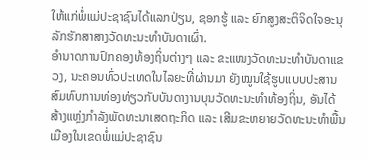ໃຫ້ແກ່ພໍ່ແມ່ປະຊາຊົນໄດ້ແລກປ່ຽນ, ຊອກຮູ້ ແລະ ຍົກສູງສະຕິຈິດໃຈອະນຸລັກຮັກສາສາງວັດທະນະທຳບັນດາເຜົ່າ.
ອຳນາດການປົກຄອງທ້ອງຖິ່ນຕ່າງໆ ແລະ ຂະແໜງວັດທະນະທຳບັນດາແຂວງ, ນະຄອນທົ່ວປະເທດໃນໄລຍະທີ່ຜ່ານມາ ຍັງໝູນໃຊ້ຮູບແບບປະສານສົມທົບການທ່ອງທ່ຽວກັບບັນດາງານບຸນວັດທະນະທຳທ້ອງຖິ່ນ, ອັນໄດ້ສ້າງແຫຼ່ງກຳລັງພັດທະນາເສດຖະກິດ ແລະ ເສີມຂະຫຍາຍວັດທະນະທຳພື້ນເມືອງໃນເຂດພໍ່ແມ່ປະຊາຊົນ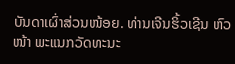ບັນດາເຜົ່າສ່ວນໜ້ອຍ. ທ່ານເຈີນຮິ້ວເຊີນ ຫົວໜ້າ ພະແນກວັດທະນະ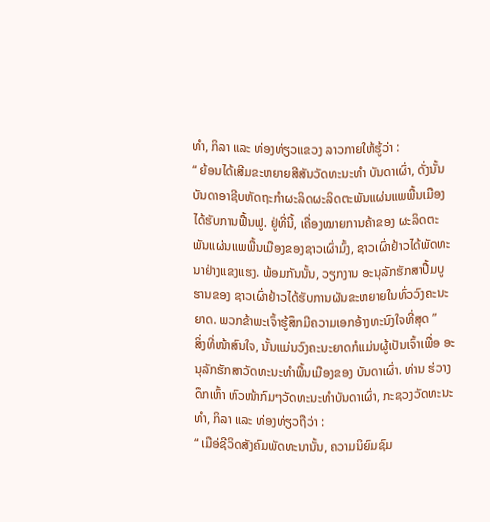ທຳ, ກິລາ ແລະ ທ່ອງທ່ຽວແຂວງ ລາວກາຍໃຫ້ຮູ້ວ່າ :
“ ຍ້ອນໄດ້ເສີມຂະຫຍາຍສີສັນວັດທະນະທຳ ບັນດາເຜົ່າ, ດັ່ງນັ້ນ ບັນດາອາຊີບຫັດຖະກຳຜະລິດຜະລິດຕະພັນແຜ່ນແພພື້ນເມືອງໄດ້ຮັບການຟື້ນຟູ. ຢູ່ທີ່ນີ້, ເຄື່ອງໝາຍການຄ້າຂອງ ຜະລິດຕະພັນແຜ່ນແພພື້ນເມືອງຂອງຊາວເຜົ່າມົ້ງ, ຊາວເຜົ່າຢ້າວໄດ້ພັດທະນາຢ່າງແຂງແຮງ. ພ້ອມກັນນັ້ນ, ວຽກງານ ອະນຸລັກຮັກສາປື້ມບູຮານຂອງ ຊາວເຜົ່າຢ້າວໄດ້ຮັບການຜັນຂະຫຍາຍໃນທົ່ວວົງຄະນະຍາດ. ພວກຂ້າພະເຈົ້າຮູ້ສຶກມີຄວາມເອກອ້າງທະນົງໃຈທີ່ສຸດ ”
ສິ່ງທີ່ໜ້າສົນໃຈ, ນັ້ນແມ່ນວົງຄະນະຍາດກໍແມ່ນຜູ້ເປັນເຈົ້າເພື່ອ ອະນຸລັກຮັກສາວັດທະນະທຳພື້ນເມືອງຂອງ ບັນດາເຜົ່າ. ທ່ານ ຮ່ວາງດຶກເຫົ້າ ຫົວໜ້າກົມໆວັດທະນະທຳບັນດາເຜົ່າ, ກະຊວງວັດທະນະທຳ, ກິລາ ແລະ ທ່ອງທ່ຽວຖືວ່າ :
“ ເມືອ່ຊີວິດສັງຄົມພັດທະນານັ້ນ, ຄວາມນິຍົມຊົມ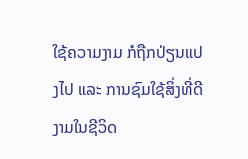ໃຊ້ຄວາມງາມ ກໍຖືກປ່ຽນແປງໄປ ແລະ ການຊົມໃຊ້ສິ່ງທີ່ດີງາມໃນຊີວິດ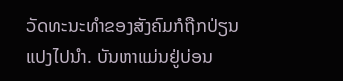ວັດທະນະທຳຂອງສັງຄົມກໍຖືກປ່ຽນແປງໄປນຳ. ບັນຫາແມ່ນຢູ່ບ່ອນ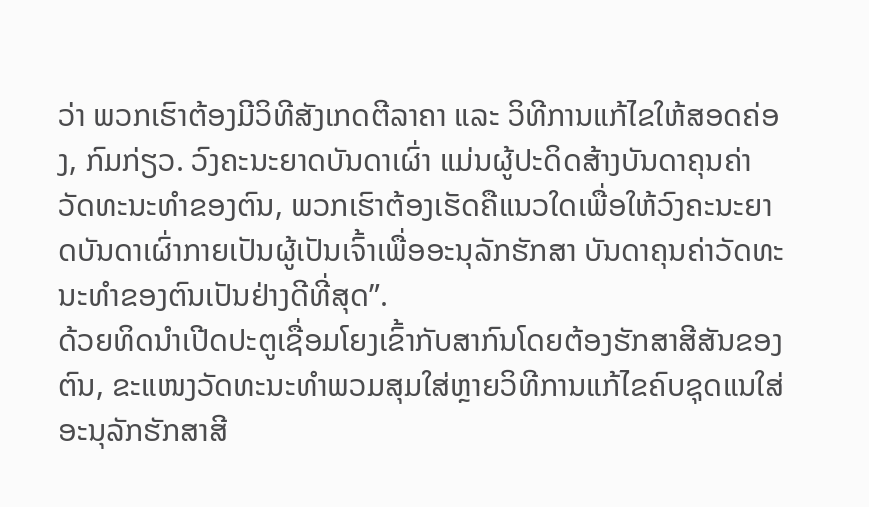ວ່າ ພວກເຮົາຕ້ອງມີວິທີສັງເກດຕີລາຄາ ແລະ ວິທີການແກ້ໄຂໃຫ້ສອດຄ່ອງ, ກົມກ່ຽວ. ວົງຄະນະຍາດບັນດາເຜົ່າ ແມ່ນຜູ້ປະດິດສ້າງບັນດາຄຸນຄ່າວັດທະນະທຳຂອງຕົນ, ພວກເຮົາຕ້ອງເຮັດຄືແນວໃດເພື່ອໃຫ້ວົງຄະນະຍາດບັນດາເຜົ່າກາຍເປັນຜູ້ເປັນເຈົ້າເພື່ອອະນຸລັກຮັກສາ ບັນດາຄຸນຄ່າວັດທະນະທຳຂອງຕົນເປັນຢ່າງດີທີ່ສຸດ”.
ດ້ວຍທິດນຳເປີດປະຕູເຊື່ອມໂຍງເຂົ້າກັບສາກົນໂດຍຕ້ອງຮັກສາສີສັນຂອງຕົນ, ຂະແໜງວັດທະນະທຳພວມສຸມໃສ່ຫຼາຍວິທີການແກ້ໄຂຄົບຊຸດແນໃສ່ອະນຸລັກຮັກສາສີ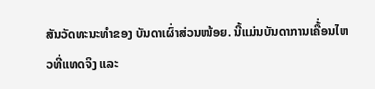ສັນວັດທະນະທຳຂອງ ບັນດາເຜົ່າສ່ວນໜ້ອຍ. ນີ້ແມ່ນບັນດາການເຄື້່ອນໄຫວທີ່ແທດຈິງ ແລະ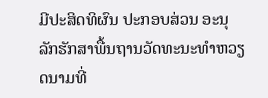ມີປະສິດທິຜົນ ປະກອບສ່ວນ ອະນຸລັກຮັກສາພື້ນຖານວັດທະນະທຳຫວຽດນາມທີ່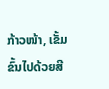ກ້າວໜ້າ, ເຂັ້ມຂົ້ນໄປດ້ວຍສີ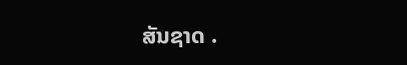ສັນຊາດ .